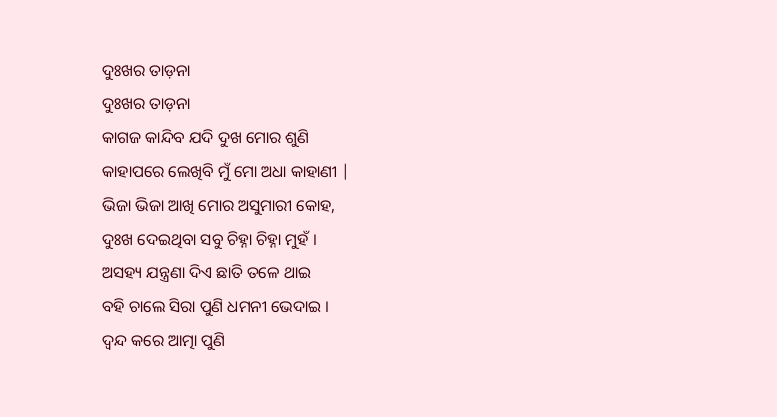ଦୁଃଖର ତାଡ଼ନା
ଦୁଃଖର ତାଡ଼ନା
କାଗଜ କାନ୍ଦିବ ଯଦି ଦୁଖ ମୋର ଶୁଣି
କାହାପରେ ଲେଖିବି ମୁଁ ମୋ ଅଧା କାହାଣୀ |
ଭିଜା ଭିଜା ଆଖି ମୋର ଅସୁମାରୀ କୋହ,
ଦୁଃଖ ଦେଇଥିବା ସବୁ ଚିହ୍ନା ଚିହ୍ନା ମୁହଁ ।
ଅସହ୍ୟ ଯନ୍ତ୍ରଣା ଦିଏ ଛାତି ତଳେ ଥାଇ
ବହି ଚାଲେ ସିରା ପୁଣି ଧମନୀ ଭେଦାଇ ।
ଦ୍ବନ୍ଦ କରେ ଆତ୍ମା ପୁଣି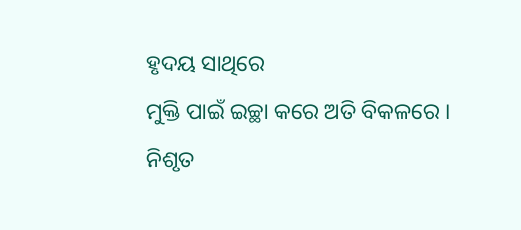ହୃଦୟ ସାଥିରେ
ମୁକ୍ତି ପାଇଁ ଇଚ୍ଛା କରେ ଅତି ବିକଳରେ ।
ନିଶୃତ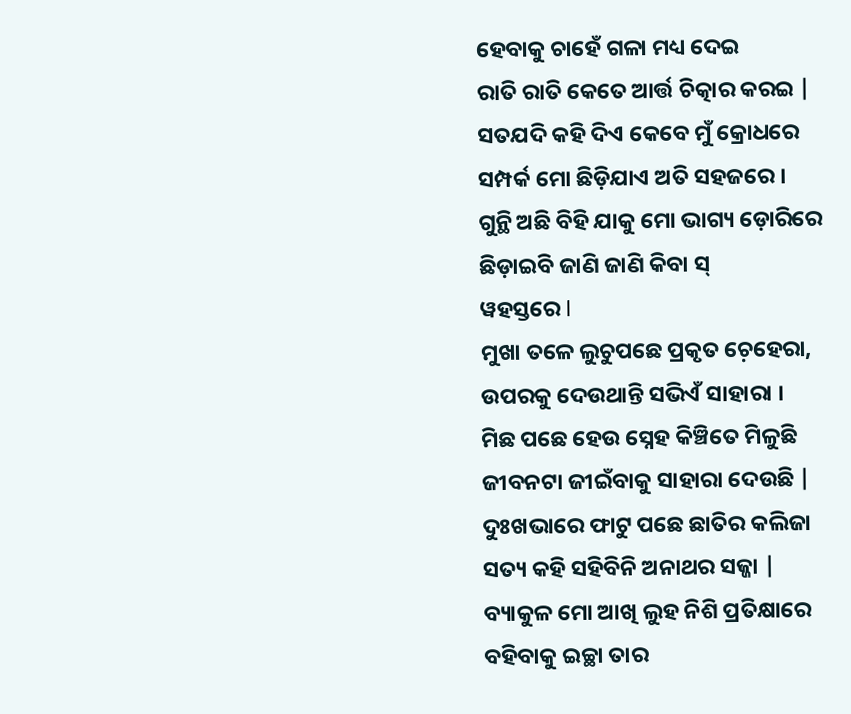ହେବାକୁ ଚାହେଁ ଗଳା ମଧ୍ୟ ଦେଇ
ରାତି ରାତି କେତେ ଆର୍ତ୍ତ ଚିତ୍କାର କରଇ |
ସତଯଦି କହି ଦିଏ କେବେ ମୁଁ କ୍ରୋଧରେ
ସମ୍ପର୍କ ମୋ ଛିଡ଼ିଯାଏ ଅତି ସହଜରେ ।
ଗୁନ୍ଥି ଅଛି ବିହି ଯାକୁ ମୋ ଭାଗ୍ୟ ଡ଼ୋରିରେ
ଛିଡ଼ାଇବି ଜାଣି ଜାଣି କିବା ସ୍
ୱହସ୍ତରେ l
ମୁଖା ତଳେ ଲୁଚୁପଛେ ପ୍ରକୃତ ଚ଼େହେରା,
ଉପରକୁ ଦେଉଥାନ୍ତି ସଭିଏଁ ସାହାରା ।
ମିଛ ପଛେ ହେଉ ସ୍ନେହ କିଞ୍ଚିତେ ମିଳୁଛି
ଜୀବନଟା ଜୀଇଁବାକୁ ସାହାରା ଦେଉଛି |
ଦୁଃଖଭାରେ ଫାଟୁ ପଛେ ଛାତିର କଲିଜା
ସତ୍ୟ କହି ସହିବିନି ଅନାଥର ସଜ୍ଜା |
ବ୍ୟାକୁଳ ମୋ ଆଖି ଲୁହ ନିଶି ପ୍ରତିକ୍ଷାରେ
ବହିବାକୁ ଇଚ୍ଛା ତାର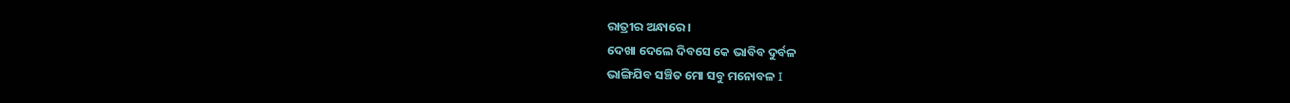ରାତ୍ରୀର ଅନ୍ଧାରେ ।
ଦେଖା ଦେଲେ ଦିବସେ କେ ଭାବିବ ଦୁର୍ବଳ
ଭାଙ୍ଗିଯିବ ସଞ୍ଚିତ ମୋ ସବୁ ମନୋବଳ I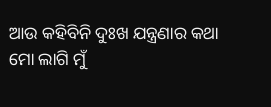ଆଉ କହିବିନି ଦୁଃଖ ଯନ୍ତ୍ରଣାର କଥା
ମୋ ଲାଗି ମୁଁ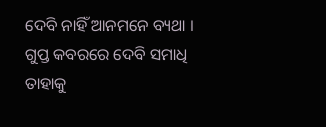ଦେବି ନାହିଁ ଆନମନେ ବ୍ୟଥା ।
ଗୁପ୍ତ କବରରେ ଦେବି ସମାଧି ତାହାକୁ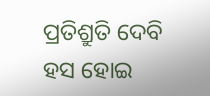ପ୍ରତିଶ୍ରୁତି ଦେବି ହସ ହୋଇ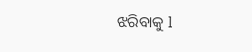ଝରିବାକୁ l